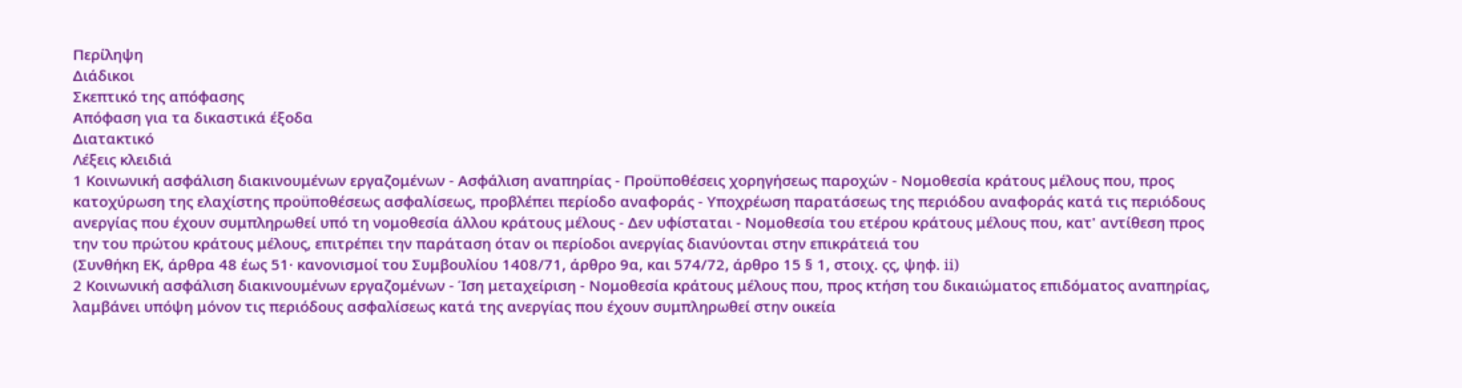Περίληψη
Διάδικοι
Σκεπτικό της απόφασης
Απόφαση για τα δικαστικά έξοδα
Διατακτικό
Λέξεις κλειδιά
1 Κοινωνική ασφάλιση διακινουμένων εργαζομένων - Ασφάλιση αναπηρίας - Προϋποθέσεις χορηγήσεως παροχών - Νομοθεσία κράτους μέλους που, προς κατοχύρωση της ελαχίστης προϋποθέσεως ασφαλίσεως, προβλέπει περίοδο αναφοράς - Υποχρέωση παρατάσεως της περιόδου αναφοράς κατά τις περιόδους ανεργίας που έχουν συμπληρωθεί υπό τη νομοθεσία άλλου κράτους μέλους - Δεν υφίσταται - Νομοθεσία του ετέρου κράτους μέλους που, κατ' αντίθεση προς την του πρώτου κράτους μέλους, επιτρέπει την παράταση όταν οι περίοδοι ανεργίας διανύονται στην επικράτειά του
(Συνθήκη ΕΚ, άρθρα 48 έως 51· κανονισμοί του Συμβουλίου 1408/71, άρθρο 9α, και 574/72, άρθρο 15 § 1, στοιχ. ςς, ψηφ. ii)
2 Κοινωνική ασφάλιση διακινουμένων εργαζομένων - Ίση μεταχείριση - Νομοθεσία κράτους μέλους που, προς κτήση του δικαιώματος επιδόματος αναπηρίας, λαμβάνει υπόψη μόνον τις περιόδους ασφαλίσεως κατά της ανεργίας που έχουν συμπληρωθεί στην οικεία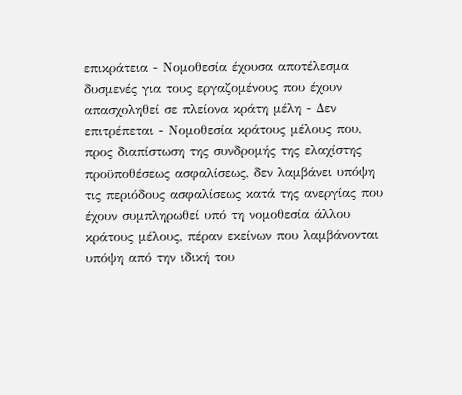επικράτεια - Νομοθεσία έχουσα αποτέλεσμα δυσμενές για τους εργαζομένους που έχουν απασχοληθεί σε πλείονα κράτη μέλη - Δεν επιτρέπεται - Νομοθεσία κράτους μέλους που, προς διαπίστωση της συνδρομής της ελαχίστης προϋποθέσεως ασφαλίσεως, δεν λαμβάνει υπόψη τις περιόδους ασφαλίσεως κατά της ανεργίας που έχουν συμπληρωθεί υπό τη νομοθεσία άλλου κράτους μέλους, πέραν εκείνων που λαμβάνονται υπόψη από την ιδική του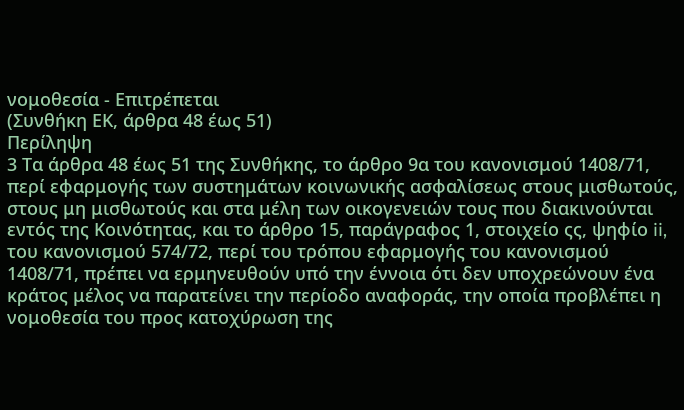νομοθεσία - Επιτρέπεται
(Συνθήκη ΕΚ, άρθρα 48 έως 51)
Περίληψη
3 Τα άρθρα 48 έως 51 της Συνθήκης, το άρθρο 9α του κανονισμού 1408/71, περί εφαρμογής των συστημάτων κοινωνικής ασφαλίσεως στους μισθωτούς, στους μη μισθωτούς και στα μέλη των οικογενειών τους που διακινούνται εντός της Κοινότητας, και το άρθρο 15, παράγραφος 1, στοιχείο ςς, ψηφίο ii, του κανονισμού 574/72, περί του τρόπου εφαρμογής του κανονισμού 1408/71, πρέπει να ερμηνευθούν υπό την έννοια ότι δεν υποχρεώνουν ένα κράτος μέλος να παρατείνει την περίοδο αναφοράς, την οποία προβλέπει η νομοθεσία του προς κατοχύρωση της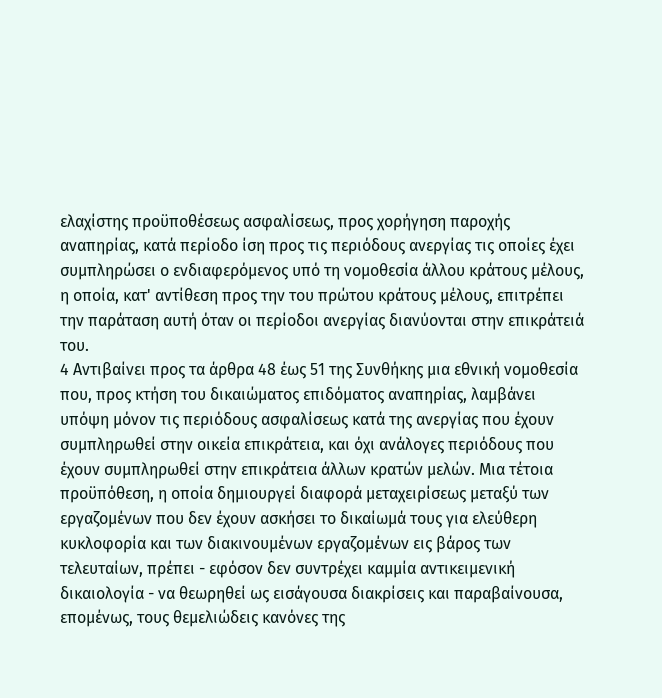ελαχίστης προϋποθέσεως ασφαλίσεως, προς χορήγηση παροχής αναπηρίας, κατά περίοδο ίση προς τις περιόδους ανεργίας τις οποίες έχει συμπληρώσει ο ενδιαφερόμενος υπό τη νομοθεσία άλλου κράτους μέλους, η οποία, κατ' αντίθεση προς την του πρώτου κράτους μέλους, επιτρέπει την παράταση αυτή όταν οι περίοδοι ανεργίας διανύονται στην επικράτειά του.
4 Αντιβαίνει προς τα άρθρα 48 έως 51 της Συνθήκης μια εθνική νομοθεσία που, προς κτήση του δικαιώματος επιδόματος αναπηρίας, λαμβάνει υπόψη μόνον τις περιόδους ασφαλίσεως κατά της ανεργίας που έχουν συμπληρωθεί στην οικεία επικράτεια, και όχι ανάλογες περιόδους που έχουν συμπληρωθεί στην επικράτεια άλλων κρατών μελών. Μια τέτοια προϋπόθεση, η οποία δημιουργεί διαφορά μεταχειρίσεως μεταξύ των εργαζομένων που δεν έχουν ασκήσει το δικαίωμά τους για ελεύθερη κυκλοφορία και των διακινουμένων εργαζομένων εις βάρος των τελευταίων, πρέπει - εφόσον δεν συντρέχει καμμία αντικειμενική δικαιολογία - να θεωρηθεί ως εισάγουσα διακρίσεις και παραβαίνουσα, επομένως, τους θεμελιώδεις κανόνες της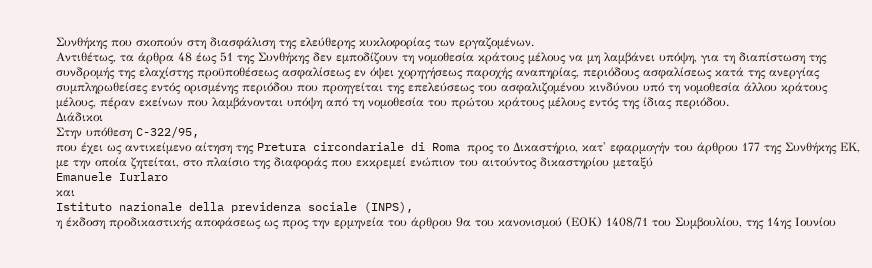Συνθήκης που σκοπούν στη διασφάλιση της ελεύθερης κυκλοφορίας των εργαζομένων.
Αντιθέτως, τα άρθρα 48 έως 51 της Συνθήκης δεν εμποδίζουν τη νομοθεσία κράτους μέλους να μη λαμβάνει υπόψη, για τη διαπίστωση της συνδρομής της ελαχίστης προϋποθέσεως ασφαλίσεως εν όψει χορηγήσεως παροχής αναπηρίας, περιόδους ασφαλίσεως κατά της ανεργίας συμπληρωθείσες εντός ορισμένης περιόδου που προηγείται της επελεύσεως του ασφαλιζομένου κινδύνου υπό τη νομοθεσία άλλου κράτους μέλους, πέραν εκείνων που λαμβάνονται υπόψη από τη νομοθεσία του πρώτου κράτους μέλους εντός της ίδιας περιόδου.
Διάδικοι
Στην υπόθεση C-322/95,
που έχει ως αντικείμενο αίτηση της Pretura circondariale di Roma προς το Δικαστήριο, κατ' εφαρμογήν του άρθρου 177 της Συνθήκης ΕΚ, με την οποία ζητείται, στο πλαίσιο της διαφοράς που εκκρεμεί ενώπιον του αιτούντος δικαστηρίου μεταξύ
Emanuele Iurlaro
και
Istituto nazionale della previdenza sociale (INPS),
η έκδοση προδικαστικής αποφάσεως ως προς την ερμηνεία του άρθρου 9α του κανονισμού (ΕΟΚ) 1408/71 του Συμβουλίου, της 14ης Ιουνίου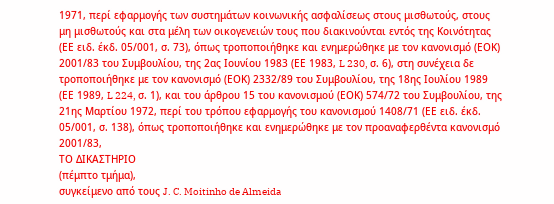1971, περί εφαρμογής των συστημάτων κοινωνικής ασφαλίσεως στους μισθωτούς, στους μη μισθωτούς και στα μέλη των οικογενειών τους που διακινούνται εντός της Κοινότητας (ΕΕ ειδ. έκδ. 05/001, σ. 73), όπως τροποποιήθηκε και ενημερώθηκε με τον κανονισμό (ΕΟΚ) 2001/83 του Συμβουλίου, της 2ας Ιουνίου 1983 (ΕΕ 1983, L 230, σ. 6), στη συνέχεια δε τροποποιήθηκε με τον κανονισμό (ΕΟΚ) 2332/89 του Συμβουλίου, της 18ης Ιουλίου 1989 (ΕΕ 1989, L 224, σ. 1), και του άρθρου 15 του κανονισμού (ΕΟΚ) 574/72 του Συμβουλίου, της 21ης Μαρτίου 1972, περί του τρόπου εφαρμογής του κανονισμού 1408/71 (ΕΕ ειδ. έκδ. 05/001, σ. 138), όπως τροποποιήθηκε και ενημερώθηκε με τον προαναφερθέντα κανονισμό 2001/83,
ΤΟ ΔΙΚΑΣΤΗΡΙΟ
(πέμπτο τμήμα),
συγκείμενο από τους J. C. Moitinho de Almeida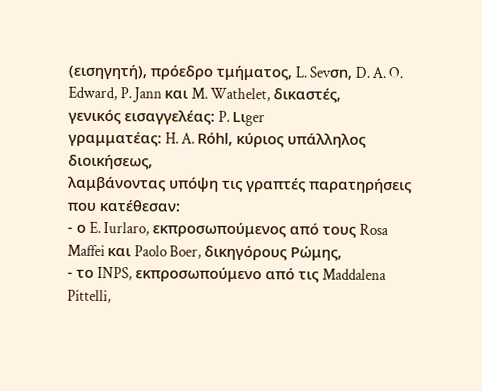(εισηγητή), πρόεδρο τμήματος, L. Sevσn, D. A. O. Edward, P. Jann και M. Wathelet, δικαστές,
γενικός εισαγγελέας: P. Lιger
γραμματέας: H. A. Rόhl, κύριος υπάλληλος διοικήσεως,
λαμβάνοντας υπόψη τις γραπτές παρατηρήσεις που κατέθεσαν:
- ο E. Iurlaro, εκπροσωπούμενος από τους Rosa Maffei και Paolo Boer, δικηγόρους Ρώμης,
- το INPS, εκπροσωπούμενο από τις Maddalena Pittelli,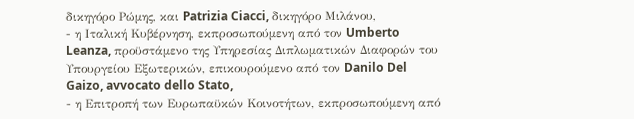δικηγόρο Ρώμης, και Patrizia Ciacci, δικηγόρο Μιλάνου,
- η Ιταλική Κυβέρνηση, εκπροσωπούμενη από τον Umberto Leanza, προϋστάμενο της Υπηρεσίας Διπλωματικών Διαφορών του Υπουργείου Εξωτερικών, επικουρούμενο από τον Danilo Del Gaizo, avvocato dello Stato,
- η Επιτροπή των Ευρωπαϋκών Κοινοτήτων, εκπροσωπούμενη από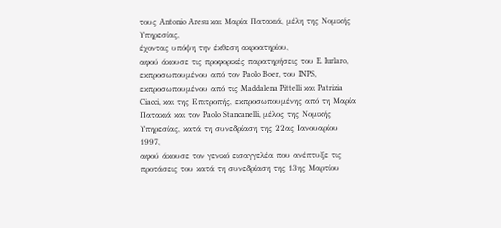τους Antonio Aresu και Μαρία Πατακιά, μέλη της Νομικής Υπηρεσίας,
έχοντας υπόψη την έκθεση ακροατηρίου,
αφού άκουσε τις προφορικές παρατηρήσεις του E. Iurlaro, εκπροσωπουμένου από τον Paolo Boer, του INPS, εκπροσωπουμένου από τις Maddalena Pittelli και Patrizia Ciacci, και της Επιτροπής, εκπροσωπουμένης από τη Μαρία Πατακιά και τον Paolo Stancanelli, μέλος της Νομικής Υπηρεσίας, κατά τη συνεδρίαση της 22ας Ιανουαρίου 1997,
αφού άκουσε τον γενικό εισαγγελέα που ανέπτυξε τις προτάσεις του κατά τη συνεδρίαση της 13ης Μαρτίου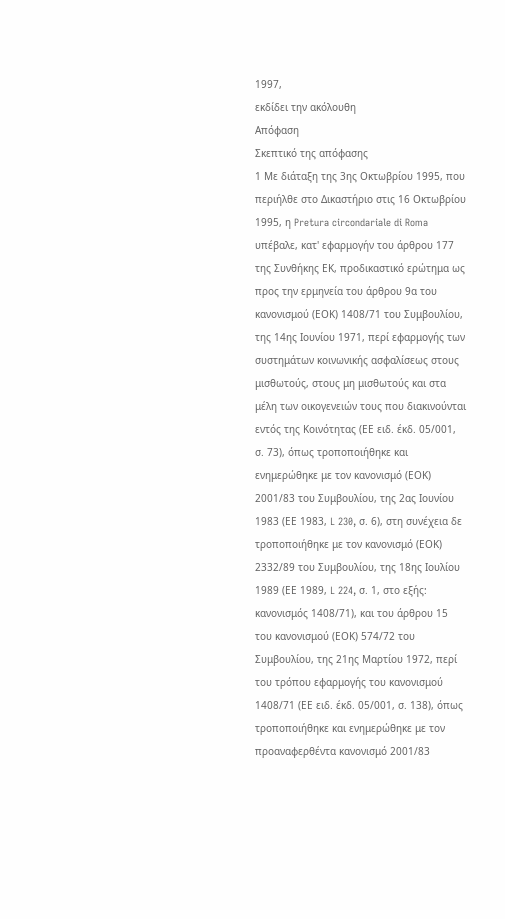1997,
εκδίδει την ακόλουθη
Απόφαση
Σκεπτικό της απόφασης
1 Με διάταξη της 3ης Οκτωβρίου 1995, που περιήλθε στο Δικαστήριο στις 16 Οκτωβρίου 1995, η Pretura circondariale di Roma υπέβαλε, κατ' εφαρμογήν του άρθρου 177 της Συνθήκης ΕΚ, προδικαστικό ερώτημα ως προς την ερμηνεία του άρθρου 9α του κανονισμού (ΕΟΚ) 1408/71 του Συμβουλίου, της 14ης Ιουνίου 1971, περί εφαρμογής των συστημάτων κοινωνικής ασφαλίσεως στους μισθωτούς, στους μη μισθωτούς και στα μέλη των οικογενειών τους που διακινούνται εντός της Κοινότητας (ΕΕ ειδ. έκδ. 05/001, σ. 73), όπως τροποποιήθηκε και ενημερώθηκε με τον κανονισμό (ΕΟΚ) 2001/83 του Συμβουλίου, της 2ας Ιουνίου 1983 (ΕΕ 1983, L 230, σ. 6), στη συνέχεια δε τροποποιήθηκε με τον κανονισμό (ΕΟΚ) 2332/89 του Συμβουλίου, της 18ης Ιουλίου 1989 (ΕΕ 1989, L 224, σ. 1, στο εξής: κανονισμός 1408/71), και του άρθρου 15 του κανονισμού (ΕΟΚ) 574/72 του Συμβουλίου, της 21ης Μαρτίου 1972, περί του τρόπου εφαρμογής του κανονισμού 1408/71 (ΕΕ ειδ. έκδ. 05/001, σ. 138), όπως τροποποιήθηκε και ενημερώθηκε με τον προαναφερθέντα κανονισμό 2001/83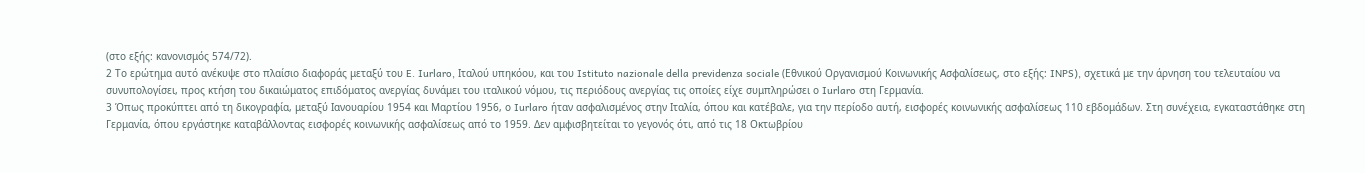(στο εξής: κανονισμός 574/72).
2 Το ερώτημα αυτό ανέκυψε στο πλαίσιο διαφοράς μεταξύ του E. Iurlaro, Ιταλού υπηκόου, και του Istituto nazionale della previdenza sociale (Εθνικού Οργανισμού Κοινωνικής Ασφαλίσεως, στο εξής: INPS), σχετικά με την άρνηση του τελευταίου να συνυπολογίσει, προς κτήση του δικαιώματος επιδόματος ανεργίας δυνάμει του ιταλικού νόμου, τις περιόδους ανεργίας τις οποίες είχε συμπληρώσει ο Iurlaro στη Γερμανία.
3 Όπως προκύπτει από τη δικογραφία, μεταξύ Ιανουαρίου 1954 και Μαρτίου 1956, ο Iurlaro ήταν ασφαλισμένος στην Ιταλία, όπου και κατέβαλε, για την περίοδο αυτή, εισφορές κοινωνικής ασφαλίσεως 110 εβδομάδων. Στη συνέχεια, εγκαταστάθηκε στη Γερμανία, όπου εργάστηκε καταβάλλοντας εισφορές κοινωνικής ασφαλίσεως από το 1959. Δεν αμφισβητείται το γεγονός ότι, από τις 18 Οκτωβρίου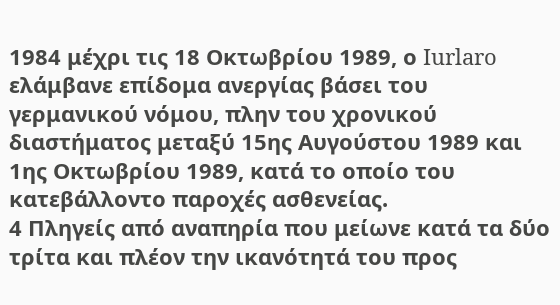1984 μέχρι τις 18 Οκτωβρίου 1989, ο Iurlaro ελάμβανε επίδομα ανεργίας βάσει του γερμανικού νόμου, πλην του χρονικού διαστήματος μεταξύ 15ης Αυγούστου 1989 και 1ης Οκτωβρίου 1989, κατά το οποίο του κατεβάλλοντο παροχές ασθενείας.
4 Πληγείς από αναπηρία που μείωνε κατά τα δύο τρίτα και πλέον την ικανότητά του προς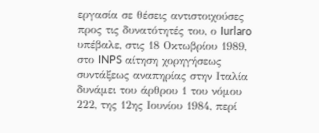εργασία σε θέσεις αντιστοιχούσες προς τις δυνατότητές του, ο Iurlaro υπέβαλε, στις 18 Οκτωβρίου 1989, στο INPS αίτηση χορηγήσεως συντάξεως αναπηρίας στην Ιταλία δυνάμει του άρθρου 1 του νόμου 222, της 12ης Ιουνίου 1984, περί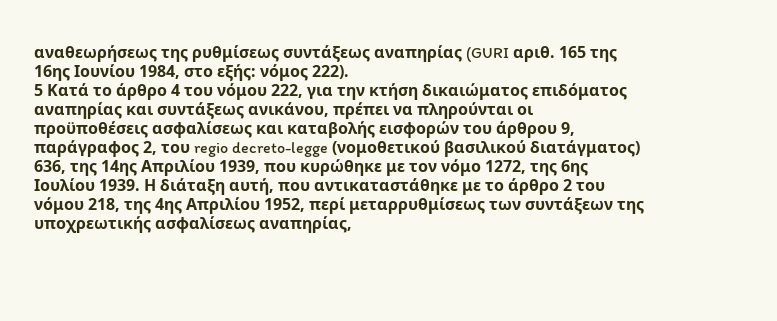αναθεωρήσεως της ρυθμίσεως συντάξεως αναπηρίας (GURI αριθ. 165 της 16ης Ιουνίου 1984, στο εξής: νόμος 222).
5 Κατά το άρθρο 4 του νόμου 222, για την κτήση δικαιώματος επιδόματος αναπηρίας και συντάξεως ανικάνου, πρέπει να πληρούνται οι προϋποθέσεις ασφαλίσεως και καταβολής εισφορών του άρθρου 9, παράγραφος 2, του regio decreto-legge (νομοθετικού βασιλικού διατάγματος) 636, της 14ης Απριλίου 1939, που κυρώθηκε με τον νόμο 1272, της 6ης Ιουλίου 1939. Η διάταξη αυτή, που αντικαταστάθηκε με το άρθρο 2 του νόμου 218, της 4ης Απριλίου 1952, περί μεταρρυθμίσεως των συντάξεων της υποχρεωτικής ασφαλίσεως αναπηρίας,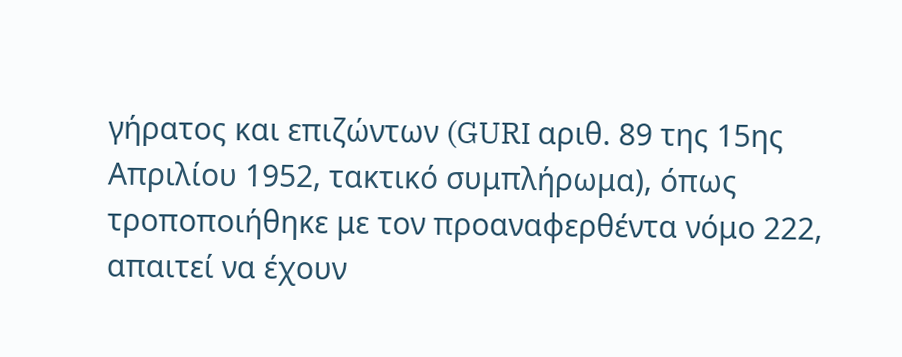γήρατος και επιζώντων (GURI αριθ. 89 της 15ης Απριλίου 1952, τακτικό συμπλήρωμα), όπως τροποποιήθηκε με τον προαναφερθέντα νόμο 222, απαιτεί να έχουν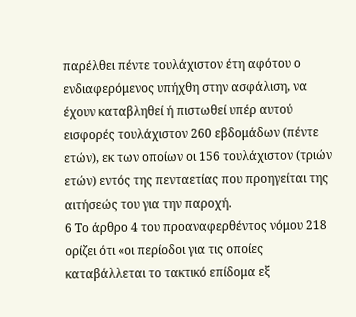παρέλθει πέντε τουλάχιστον έτη αφότου ο ενδιαφερόμενος υπήχθη στην ασφάλιση, να έχουν καταβληθεί ή πιστωθεί υπέρ αυτού εισφορές τουλάχιστον 260 εβδομάδων (πέντε ετών), εκ των οποίων οι 156 τουλάχιστον (τριών ετών) εντός της πενταετίας που προηγείται της αιτήσεώς του για την παροχή.
6 Το άρθρο 4 του προαναφερθέντος νόμου 218 ορίζει ότι «οι περίοδοι για τις οποίες καταβάλλεται το τακτικό επίδομα εξ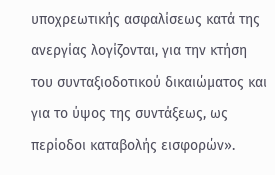υποχρεωτικής ασφαλίσεως κατά της ανεργίας λογίζονται, για την κτήση του συνταξιοδοτικού δικαιώματος και για το ύψος της συντάξεως, ως περίοδοι καταβολής εισφορών».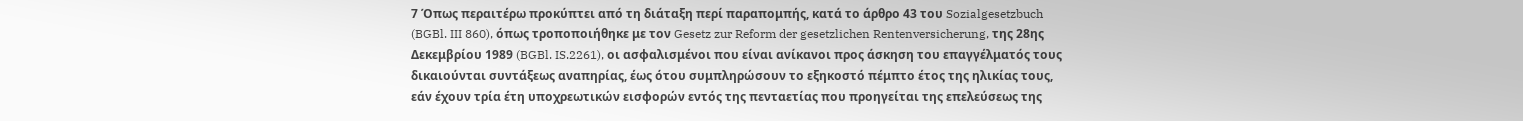7 Όπως περαιτέρω προκύπτει από τη διάταξη περί παραπομπής, κατά το άρθρο 43 του Sozialgesetzbuch (BGBl. III 860), όπως τροποποιήθηκε με τον Gesetz zur Reform der gesetzlichen Rentenversicherung, της 28ης Δεκεμβρίου 1989 (BGBl. IS.2261), οι ασφαλισμένοι που είναι ανίκανοι προς άσκηση του επαγγέλματός τους δικαιούνται συντάξεως αναπηρίας, έως ότου συμπληρώσουν το εξηκοστό πέμπτο έτος της ηλικίας τους, εάν έχουν τρία έτη υποχρεωτικών εισφορών εντός της πενταετίας που προηγείται της επελεύσεως της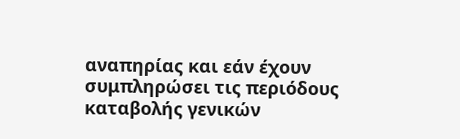αναπηρίας και εάν έχουν συμπληρώσει τις περιόδους καταβολής γενικών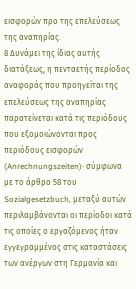εισφορών προ της επελεύσεως της αναπηρίας.
8 Δυνάμει της ίδιας αυτής διατάξεως, η πενταετής περίοδος αναφοράς που προηγείται της επελεύσεως της αναπηρίας παρατείνεται κατά τις περιόδους που εξομοιώνονται προς περιόδους εισφορών (Anrechnungszeiten)· σύμφωνα με το άρθρο 58 του Sozialgesetzbuch, μεταξύ αυτών περιλαμβάνονται οι περίοδοι κατά τις οποίες ο εργαζόμενος ήταν εγγεγραμμένος στις καταστάσεις των ανέργων στη Γερμανία και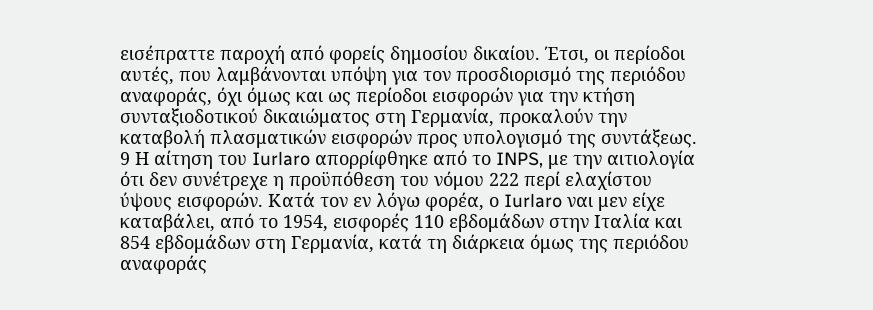εισέπραττε παροχή από φορείς δημοσίου δικαίου. Έτσι, οι περίοδοι αυτές, που λαμβάνονται υπόψη για τον προσδιορισμό της περιόδου αναφοράς, όχι όμως και ως περίοδοι εισφορών για την κτήση συνταξιοδοτικού δικαιώματος στη Γερμανία, προκαλούν την καταβολή πλασματικών εισφορών προς υπολογισμό της συντάξεως.
9 Η αίτηση του Iurlaro απορρίφθηκε από το INPS, με την αιτιολογία ότι δεν συνέτρεχε η προϋπόθεση του νόμου 222 περί ελαχίστου ύψους εισφορών. Κατά τον εν λόγω φορέα, ο Iurlaro ναι μεν είχε καταβάλει, από το 1954, εισφορές 110 εβδομάδων στην Ιταλία και 854 εβδομάδων στη Γερμανία, κατά τη διάρκεια όμως της περιόδου αναφοράς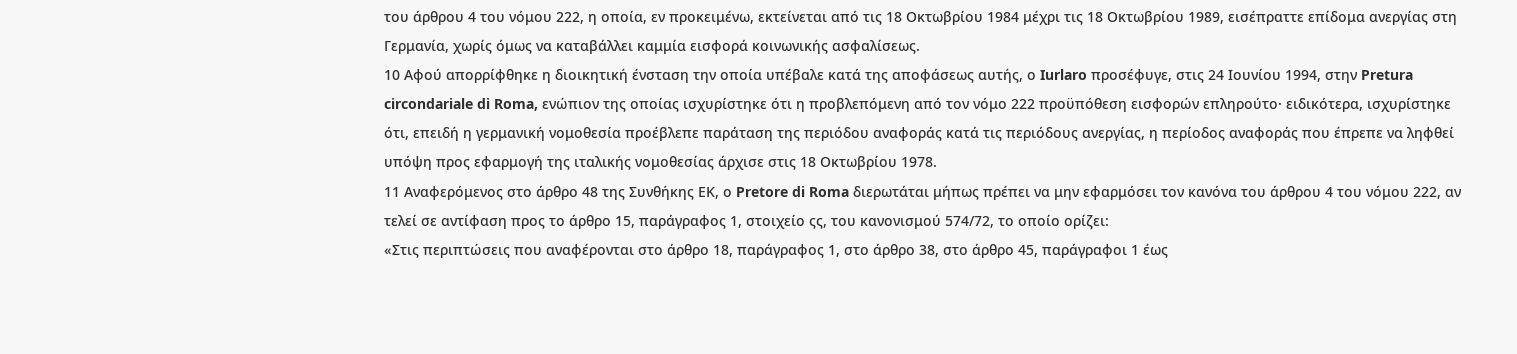του άρθρου 4 του νόμου 222, η οποία, εν προκειμένω, εκτείνεται από τις 18 Οκτωβρίου 1984 μέχρι τις 18 Οκτωβρίου 1989, εισέπραττε επίδομα ανεργίας στη Γερμανία, χωρίς όμως να καταβάλλει καμμία εισφορά κοινωνικής ασφαλίσεως.
10 Αφού απορρίφθηκε η διοικητική ένσταση την οποία υπέβαλε κατά της αποφάσεως αυτής, ο Iurlaro προσέφυγε, στις 24 Ιουνίου 1994, στην Pretura circondariale di Roma, ενώπιον της οποίας ισχυρίστηκε ότι η προβλεπόμενη από τον νόμο 222 προϋπόθεση εισφορών επληρούτο· ειδικότερα, ισχυρίστηκε ότι, επειδή η γερμανική νομοθεσία προέβλεπε παράταση της περιόδου αναφοράς κατά τις περιόδους ανεργίας, η περίοδος αναφοράς που έπρεπε να ληφθεί υπόψη προς εφαρμογή της ιταλικής νομοθεσίας άρχισε στις 18 Οκτωβρίου 1978.
11 Αναφερόμενος στο άρθρο 48 της Συνθήκης ΕΚ, ο Pretore di Roma διερωτάται μήπως πρέπει να μην εφαρμόσει τον κανόνα του άρθρου 4 του νόμου 222, αν τελεί σε αντίφαση προς το άρθρο 15, παράγραφος 1, στοιχείο ςς, του κανονισμού 574/72, το οποίο ορίζει:
«Στις περιπτώσεις που αναφέρονται στο άρθρο 18, παράγραφος 1, στο άρθρο 38, στο άρθρο 45, παράγραφοι 1 έως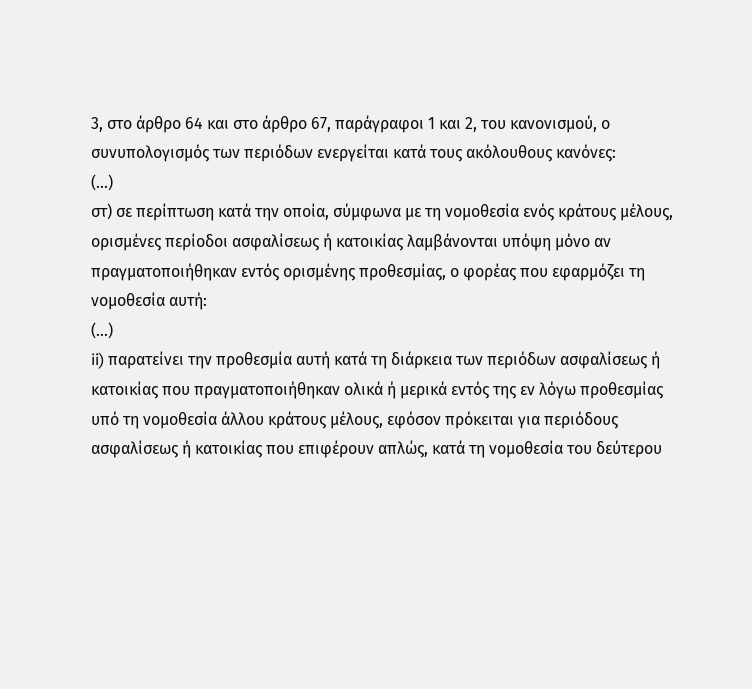3, στο άρθρο 64 και στο άρθρο 67, παράγραφοι 1 και 2, του κανονισμού, ο συνυπολογισμός των περιόδων ενεργείται κατά τους ακόλουθους κανόνες:
(...)
στ) σε περίπτωση κατά την οποία, σύμφωνα με τη νομοθεσία ενός κράτους μέλους, ορισμένες περίοδοι ασφαλίσεως ή κατοικίας λαμβάνονται υπόψη μόνο αν πραγματοποιήθηκαν εντός ορισμένης προθεσμίας, ο φορέας που εφαρμόζει τη νομοθεσία αυτή:
(...)
ii) παρατείνει την προθεσμία αυτή κατά τη διάρκεια των περιόδων ασφαλίσεως ή κατοικίας που πραγματοποιήθηκαν ολικά ή μερικά εντός της εν λόγω προθεσμίας υπό τη νομοθεσία άλλου κράτους μέλους, εφόσον πρόκειται για περιόδους ασφαλίσεως ή κατοικίας που επιφέρουν απλώς, κατά τη νομοθεσία του δεύτερου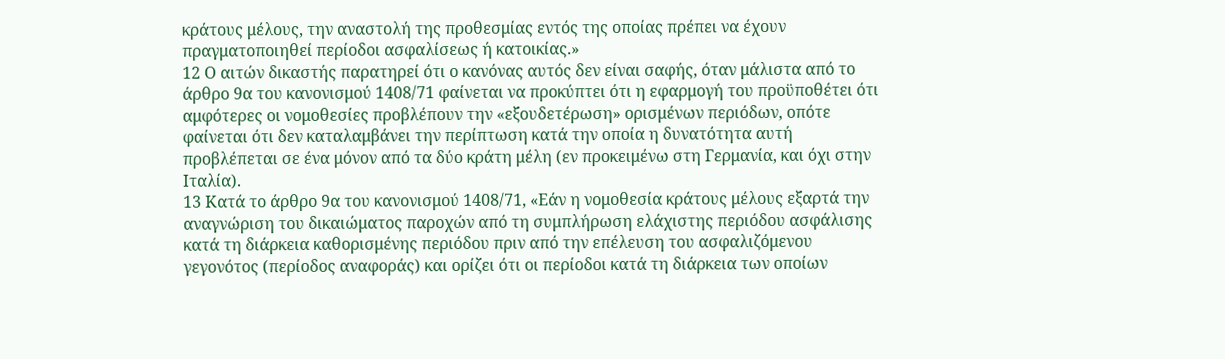κράτους μέλους, την αναστολή της προθεσμίας εντός της οποίας πρέπει να έχουν πραγματοποιηθεί περίοδοι ασφαλίσεως ή κατοικίας.»
12 Ο αιτών δικαστής παρατηρεί ότι ο κανόνας αυτός δεν είναι σαφής, όταν μάλιστα από το άρθρο 9α του κανονισμού 1408/71 φαίνεται να προκύπτει ότι η εφαρμογή του προϋποθέτει ότι αμφότερες οι νομοθεσίες προβλέπουν την «εξουδετέρωση» ορισμένων περιόδων, οπότε φαίνεται ότι δεν καταλαμβάνει την περίπτωση κατά την οποία η δυνατότητα αυτή προβλέπεται σε ένα μόνον από τα δύο κράτη μέλη (εν προκειμένω στη Γερμανία, και όχι στην Ιταλία).
13 Κατά το άρθρο 9α του κανονισμού 1408/71, «Εάν η νομοθεσία κράτους μέλους εξαρτά την αναγνώριση του δικαιώματος παροχών από τη συμπλήρωση ελάχιστης περιόδου ασφάλισης κατά τη διάρκεια καθορισμένης περιόδου πριν από την επέλευση του ασφαλιζόμενου γεγονότος (περίοδος αναφοράς) και ορίζει ότι οι περίοδοι κατά τη διάρκεια των οποίων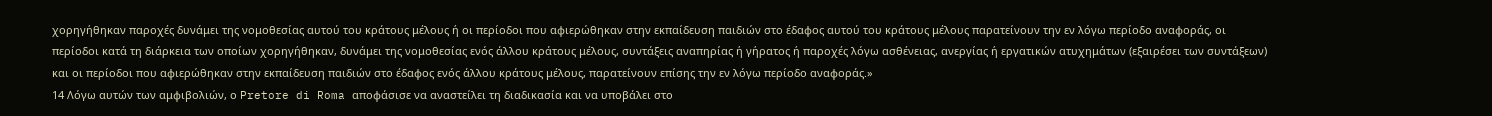χορηγήθηκαν παροχές δυνάμει της νομοθεσίας αυτού του κράτους μέλους ή οι περίοδοι που αφιερώθηκαν στην εκπαίδευση παιδιών στο έδαφος αυτού του κράτους μέλους παρατείνουν την εν λόγω περίοδο αναφοράς, οι περίοδοι κατά τη διάρκεια των οποίων χορηγήθηκαν, δυνάμει της νομοθεσίας ενός άλλου κράτους μέλους, συντάξεις αναπηρίας ή γήρατος ή παροχές λόγω ασθένειας, ανεργίας ή εργατικών ατυχημάτων (εξαιρέσει των συντάξεων) και οι περίοδοι που αφιερώθηκαν στην εκπαίδευση παιδιών στο έδαφος ενός άλλου κράτους μέλους, παρατείνουν επίσης την εν λόγω περίοδο αναφοράς.»
14 Λόγω αυτών των αμφιβολιών, ο Pretore di Roma αποφάσισε να αναστείλει τη διαδικασία και να υποβάλει στο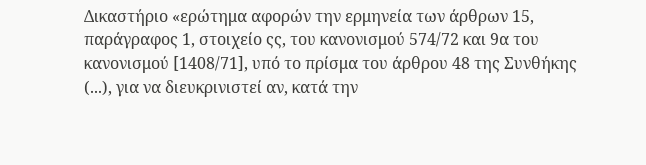Δικαστήριο «ερώτημα αφορών την ερμηνεία των άρθρων 15, παράγραφος 1, στοιχείο ςς, του κανονισμού 574/72 και 9α του κανονισμού [1408/71], υπό το πρίσμα του άρθρου 48 της Συνθήκης (...), για να διευκρινιστεί αν, κατά την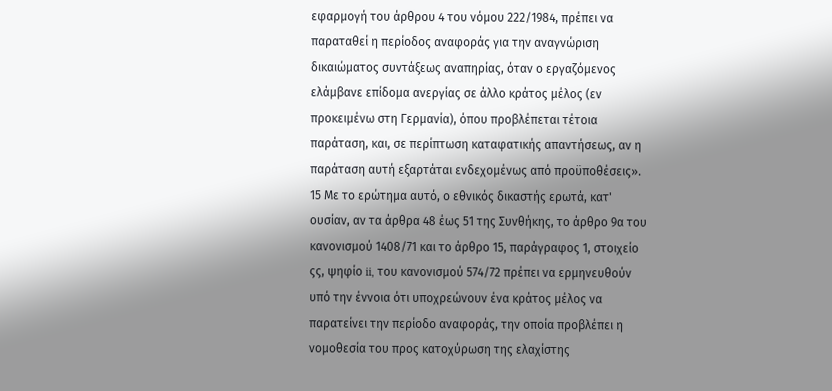εφαρμογή του άρθρου 4 του νόμου 222/1984, πρέπει να παραταθεί η περίοδος αναφοράς για την αναγνώριση δικαιώματος συντάξεως αναπηρίας, όταν ο εργαζόμενος ελάμβανε επίδομα ανεργίας σε άλλο κράτος μέλος (εν προκειμένω στη Γερμανία), όπου προβλέπεται τέτοια παράταση, και, σε περίπτωση καταφατικής απαντήσεως, αν η παράταση αυτή εξαρτάται ενδεχομένως από προϋποθέσεις».
15 Με το ερώτημα αυτό, ο εθνικός δικαστής ερωτά, κατ' ουσίαν, αν τα άρθρα 48 έως 51 της Συνθήκης, το άρθρο 9α του κανονισμού 1408/71 και το άρθρο 15, παράγραφος 1, στοιχείο ςς, ψηφίο ii, του κανονισμού 574/72 πρέπει να ερμηνευθούν υπό την έννοια ότι υποχρεώνουν ένα κράτος μέλος να παρατείνει την περίοδο αναφοράς, την οποία προβλέπει η νομοθεσία του προς κατοχύρωση της ελαχίστης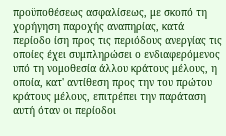προϋποθέσεως ασφαλίσεως, με σκοπό τη χορήγηση παροχής αναπηρίας, κατά περίοδο ίση προς τις περιόδους ανεργίας τις οποίες έχει συμπληρώσει ο ενδιαφερόμενος υπό τη νομοθεσία άλλου κράτους μέλους, η οποία, κατ' αντίθεση προς την του πρώτου κράτους μέλους, επιτρέπει την παράταση αυτή όταν οι περίοδοι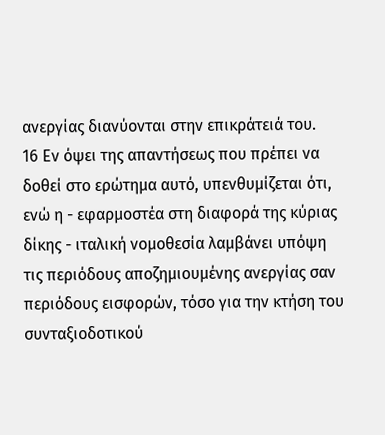ανεργίας διανύονται στην επικράτειά του.
16 Εν όψει της απαντήσεως που πρέπει να δοθεί στο ερώτημα αυτό, υπενθυμίζεται ότι, ενώ η - εφαρμοστέα στη διαφορά της κύριας δίκης - ιταλική νομοθεσία λαμβάνει υπόψη τις περιόδους αποζημιουμένης ανεργίας σαν περιόδους εισφορών, τόσο για την κτήση του συνταξιοδοτικού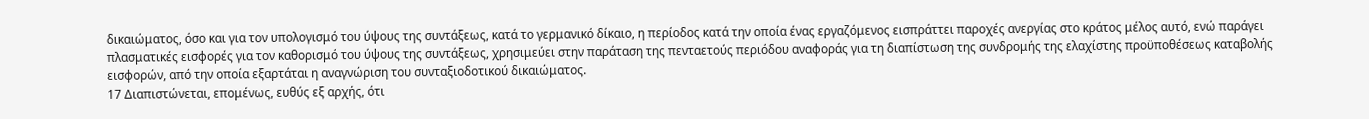δικαιώματος, όσο και για τον υπολογισμό του ύψους της συντάξεως, κατά το γερμανικό δίκαιο, η περίοδος κατά την οποία ένας εργαζόμενος εισπράττει παροχές ανεργίας στο κράτος μέλος αυτό, ενώ παράγει πλασματικές εισφορές για τον καθορισμό του ύψους της συντάξεως, χρησιμεύει στην παράταση της πενταετούς περιόδου αναφοράς για τη διαπίστωση της συνδρομής της ελαχίστης προϋποθέσεως καταβολής εισφορών, από την οποία εξαρτάται η αναγνώριση του συνταξιοδοτικού δικαιώματος.
17 Διαπιστώνεται, επομένως, ευθύς εξ αρχής, ότι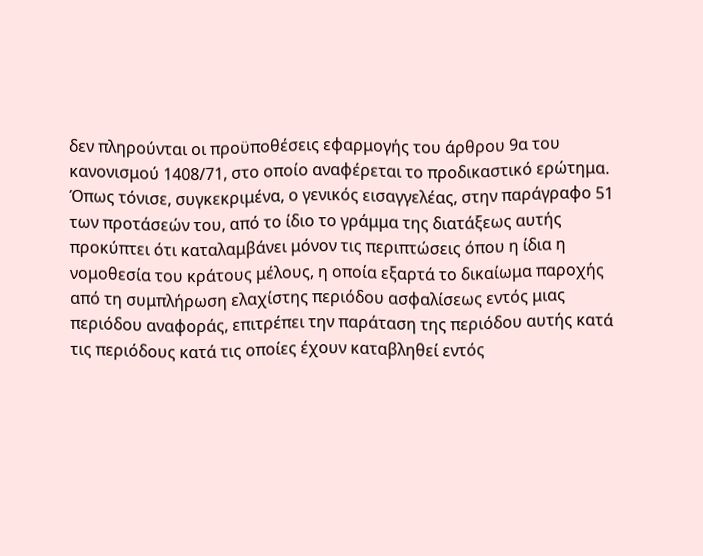δεν πληρούνται οι προϋποθέσεις εφαρμογής του άρθρου 9α του κανονισμού 1408/71, στο οποίο αναφέρεται το προδικαστικό ερώτημα. Όπως τόνισε, συγκεκριμένα, ο γενικός εισαγγελέας, στην παράγραφο 51 των προτάσεών του, από το ίδιο το γράμμα της διατάξεως αυτής προκύπτει ότι καταλαμβάνει μόνον τις περιπτώσεις όπου η ίδια η νομοθεσία του κράτους μέλους, η οποία εξαρτά το δικαίωμα παροχής από τη συμπλήρωση ελαχίστης περιόδου ασφαλίσεως εντός μιας περιόδου αναφοράς, επιτρέπει την παράταση της περιόδου αυτής κατά τις περιόδους κατά τις οποίες έχουν καταβληθεί εντός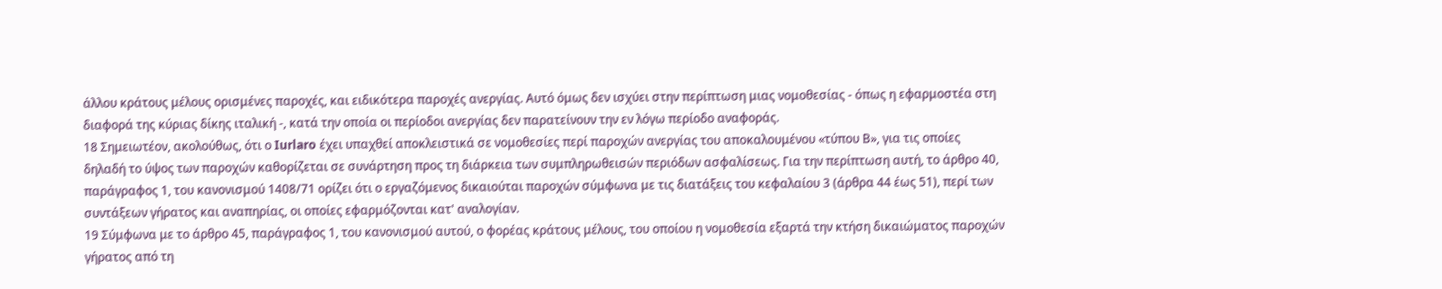άλλου κράτους μέλους ορισμένες παροχές, και ειδικότερα παροχές ανεργίας. Αυτό όμως δεν ισχύει στην περίπτωση μιας νομοθεσίας - όπως η εφαρμοστέα στη διαφορά της κύριας δίκης ιταλική -, κατά την οποία οι περίοδοι ανεργίας δεν παρατείνουν την εν λόγω περίοδο αναφοράς.
18 Σημειωτέον, ακολούθως, ότι ο Iurlaro έχει υπαχθεί αποκλειστικά σε νομοθεσίες περί παροχών ανεργίας του αποκαλουμένου «τύπου Β», για τις οποίες δηλαδή το ύψος των παροχών καθορίζεται σε συνάρτηση προς τη διάρκεια των συμπληρωθεισών περιόδων ασφαλίσεως. Για την περίπτωση αυτή, το άρθρο 40, παράγραφος 1, του κανονισμού 1408/71 ορίζει ότι ο εργαζόμενος δικαιούται παροχών σύμφωνα με τις διατάξεις του κεφαλαίου 3 (άρθρα 44 έως 51), περί των συντάξεων γήρατος και αναπηρίας, οι οποίες εφαρμόζονται κατ' αναλογίαν.
19 Σύμφωνα με το άρθρο 45, παράγραφος 1, του κανονισμού αυτού, ο φορέας κράτους μέλους, του οποίου η νομοθεσία εξαρτά την κτήση δικαιώματος παροχών γήρατος από τη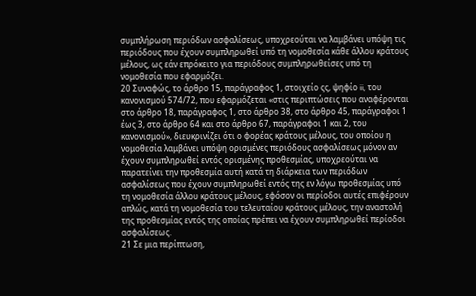συμπλήρωση περιόδων ασφαλίσεως, υποχρεούται να λαμβάνει υπόψη τις περιόδους που έχουν συμπληρωθεί υπό τη νομοθεσία κάθε άλλου κράτους μέλους, ως εάν επρόκειτο για περιόδους συμπληρωθείσες υπό τη νομοθεσία που εφαρμόζει.
20 Συναφώς, το άρθρο 15, παράγραφος 1, στοιχείο ςς, ψηφίο ii, του κανονισμού 574/72, που εφαρμόζεται «στις περιπτώσεις που αναφέρονται στο άρθρο 18, παράγραφος 1, στο άρθρο 38, στο άρθρο 45, παράγραφοι 1 έως 3, στο άρθρο 64 και στο άρθρο 67, παράγραφοι 1 και 2, του κανονισμού», διευκρινίζει ότι ο φορέας κράτους μέλους, του οποίου η νομοθεσία λαμβάνει υπόψη ορισμένες περιόδους ασφαλίσεως μόνον αν έχουν συμπληρωθεί εντός ορισμένης προθεσμίας, υποχρεούται να παρατείνει την προθεσμία αυτή κατά τη διάρκεια των περιόδων ασφαλίσεως που έχουν συμπληρωθεί εντός της εν λόγω προθεσμίας υπό τη νομοθεσία άλλου κράτους μέλους, εφόσον οι περίοδοι αυτές επιφέρουν απλώς, κατά τη νομοθεσία του τελευταίου κράτους μέλους, την αναστολή της προθεσμίας εντός της οποίας πρέπει να έχουν συμπληρωθεί περίοδοι ασφαλίσεως.
21 Σε μια περίπτωση,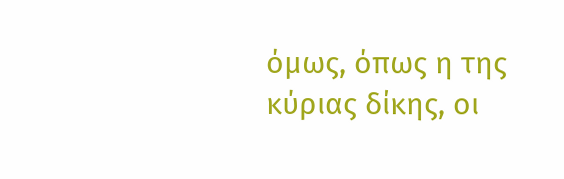όμως, όπως η της κύριας δίκης, οι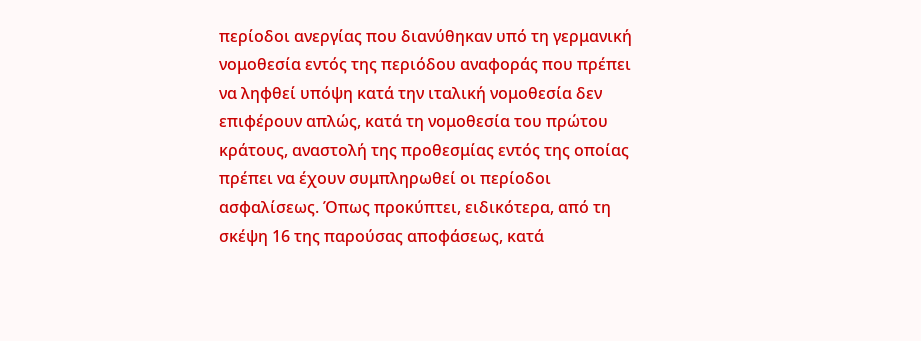περίοδοι ανεργίας που διανύθηκαν υπό τη γερμανική νομοθεσία εντός της περιόδου αναφοράς που πρέπει να ληφθεί υπόψη κατά την ιταλική νομοθεσία δεν επιφέρουν απλώς, κατά τη νομοθεσία του πρώτου κράτους, αναστολή της προθεσμίας εντός της οποίας πρέπει να έχουν συμπληρωθεί οι περίοδοι ασφαλίσεως. Όπως προκύπτει, ειδικότερα, από τη σκέψη 16 της παρούσας αποφάσεως, κατά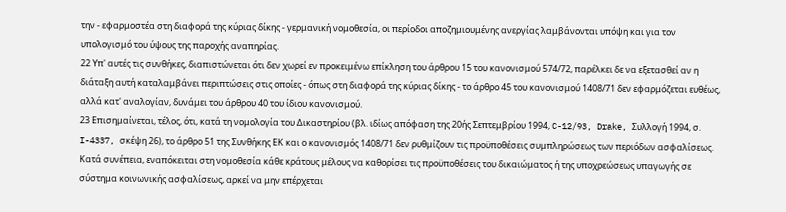την - εφαρμοστέα στη διαφορά της κύριας δίκης - γερμανική νομοθεσία, οι περίοδοι αποζημιουμένης ανεργίας λαμβάνονται υπόψη και για τον υπολογισμό του ύψους της παροχής αναπηρίας.
22 Υπ' αυτές τις συνθήκες, διαπιστώνεται ότι δεν χωρεί εν προκειμένω επίκληση του άρθρου 15 του κανονισμού 574/72, παρέλκει δε να εξετασθεί αν η διάταξη αυτή καταλαμβάνει περιπτώσεις στις οποίες - όπως στη διαφορά της κύριας δίκης - το άρθρο 45 του κανονισμού 1408/71 δεν εφαρμόζεται ευθέως, αλλά κατ' αναλογίαν, δυνάμει του άρθρου 40 του ίδιου κανονισμού.
23 Επισημαίνεται, τέλος, ότι, κατά τη νομολογία του Δικαστηρίου (βλ. ιδίως απόφαση της 20ής Σεπτεμβρίου 1994, C-12/93, Drake, Συλλογή 1994, σ. I-4337, σκέψη 26), το άρθρο 51 της Συνθήκης ΕΚ και ο κανονισμός 1408/71 δεν ρυθμίζουν τις προϋποθέσεις συμπληρώσεως των περιόδων ασφαλίσεως. Κατά συνέπεια, εναπόκειται στη νομοθεσία κάθε κράτους μέλους να καθορίσει τις προϋποθέσεις του δικαιώματος ή της υποχρεώσεως υπαγωγής σε σύστημα κοινωνικής ασφαλίσεως, αρκεί να μην επέρχεται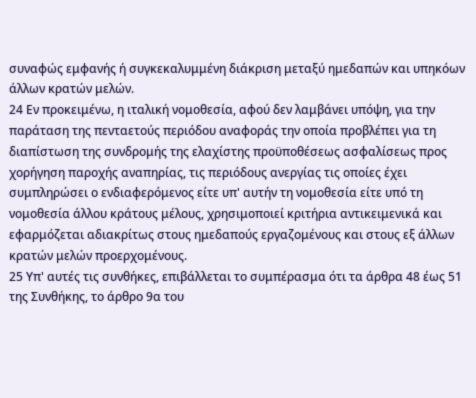συναφώς εμφανής ή συγκεκαλυμμένη διάκριση μεταξύ ημεδαπών και υπηκόων άλλων κρατών μελών.
24 Εν προκειμένω, η ιταλική νομοθεσία, αφού δεν λαμβάνει υπόψη, για την παράταση της πενταετούς περιόδου αναφοράς την οποία προβλέπει για τη διαπίστωση της συνδρομής της ελαχίστης προϋποθέσεως ασφαλίσεως προς χορήγηση παροχής αναπηρίας, τις περιόδους ανεργίας τις οποίες έχει συμπληρώσει ο ενδιαφερόμενος είτε υπ' αυτήν τη νομοθεσία είτε υπό τη νομοθεσία άλλου κράτους μέλους, χρησιμοποιεί κριτήρια αντικειμενικά και εφαρμόζεται αδιακρίτως στους ημεδαπούς εργαζομένους και στους εξ άλλων κρατών μελών προερχομένους.
25 Υπ' αυτές τις συνθήκες, επιβάλλεται το συμπέρασμα ότι τα άρθρα 48 έως 51 της Συνθήκης, το άρθρο 9α του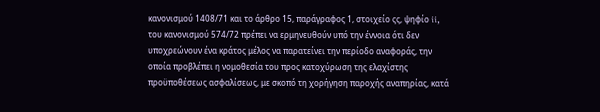κανονισμού 1408/71 και το άρθρο 15, παράγραφος 1, στοιχείο ςς, ψηφίο ii, του κανονισμού 574/72 πρέπει να ερμηνευθούν υπό την έννοια ότι δεν υποχρεώνουν ένα κράτος μέλος να παρατείνει την περίοδο αναφοράς, την οποία προβλέπει η νομοθεσία του προς κατοχύρωση της ελαχίστης προϋποθέσεως ασφαλίσεως, με σκοπό τη χορήγηση παροχής αναπηρίας, κατά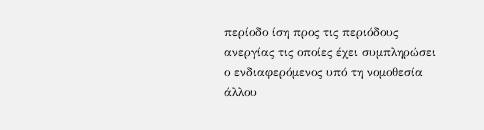περίοδο ίση προς τις περιόδους ανεργίας τις οποίες έχει συμπληρώσει ο ενδιαφερόμενος υπό τη νομοθεσία άλλου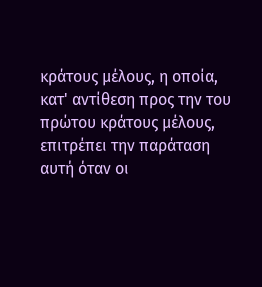κράτους μέλους, η οποία, κατ' αντίθεση προς την του πρώτου κράτους μέλους, επιτρέπει την παράταση αυτή όταν οι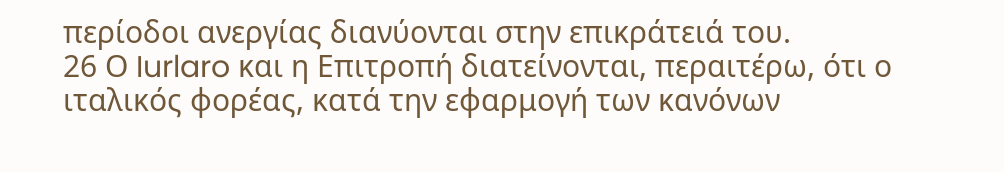περίοδοι ανεργίας διανύονται στην επικράτειά του.
26 Ο Iurlaro και η Επιτροπή διατείνονται, περαιτέρω, ότι ο ιταλικός φορέας, κατά την εφαρμογή των κανόνων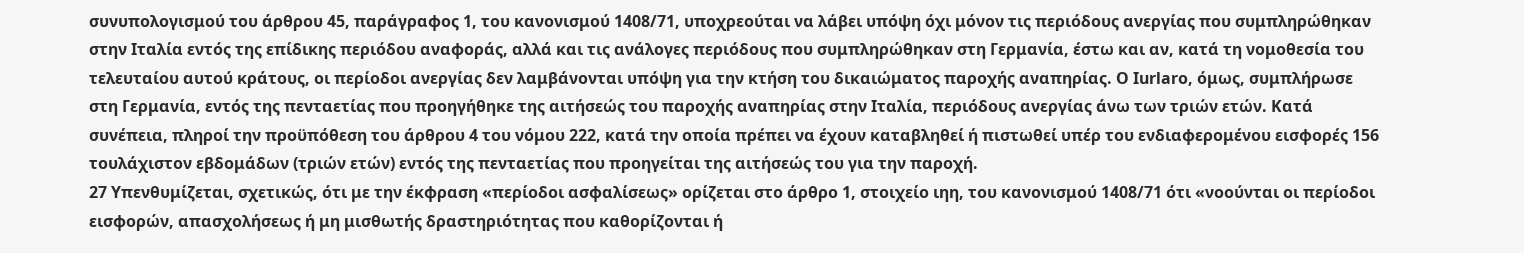συνυπολογισμού του άρθρου 45, παράγραφος 1, του κανονισμού 1408/71, υποχρεούται να λάβει υπόψη όχι μόνον τις περιόδους ανεργίας που συμπληρώθηκαν στην Ιταλία εντός της επίδικης περιόδου αναφοράς, αλλά και τις ανάλογες περιόδους που συμπληρώθηκαν στη Γερμανία, έστω και αν, κατά τη νομοθεσία του τελευταίου αυτού κράτους, οι περίοδοι ανεργίας δεν λαμβάνονται υπόψη για την κτήση του δικαιώματος παροχής αναπηρίας. Ο Iurlaro, όμως, συμπλήρωσε στη Γερμανία, εντός της πενταετίας που προηγήθηκε της αιτήσεώς του παροχής αναπηρίας στην Ιταλία, περιόδους ανεργίας άνω των τριών ετών. Κατά συνέπεια, πληροί την προϋπόθεση του άρθρου 4 του νόμου 222, κατά την οποία πρέπει να έχουν καταβληθεί ή πιστωθεί υπέρ του ενδιαφερομένου εισφορές 156 τουλάχιστον εβδομάδων (τριών ετών) εντός της πενταετίας που προηγείται της αιτήσεώς του για την παροχή.
27 Υπενθυμίζεται, σχετικώς, ότι με την έκφραση «περίοδοι ασφαλίσεως» ορίζεται στο άρθρο 1, στοιχείο ιηη, του κανονισμού 1408/71 ότι «νοούνται οι περίοδοι εισφορών, απασχολήσεως ή μη μισθωτής δραστηριότητας που καθορίζονται ή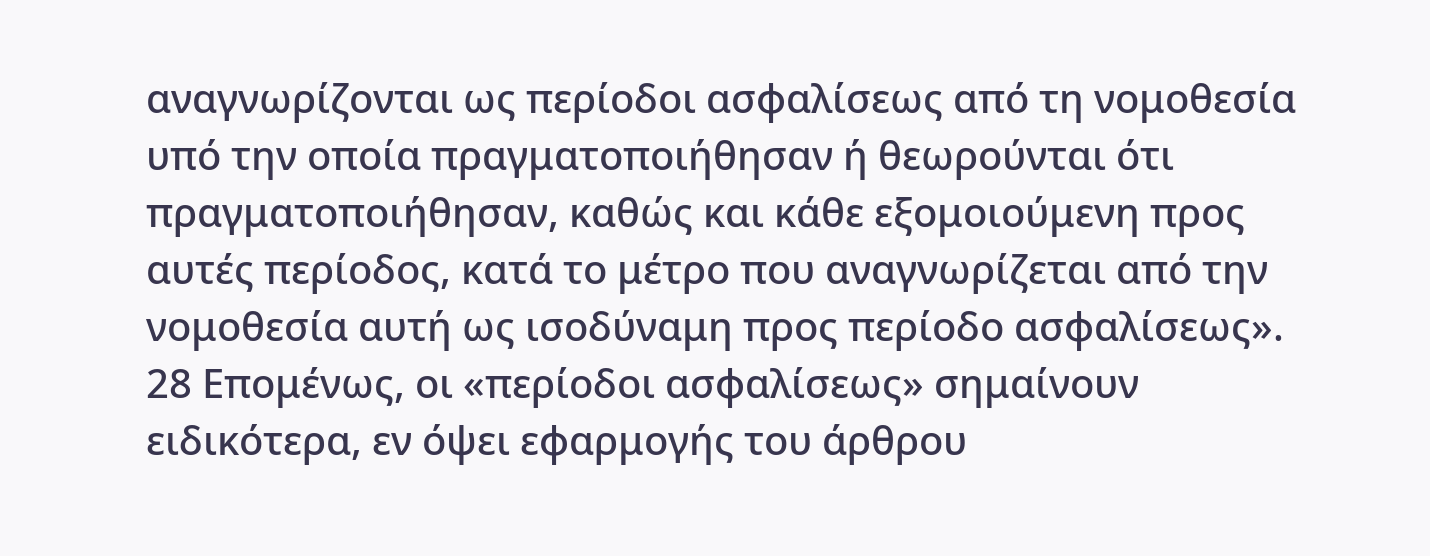αναγνωρίζονται ως περίοδοι ασφαλίσεως από τη νομοθεσία υπό την οποία πραγματοποιήθησαν ή θεωρούνται ότι πραγματοποιήθησαν, καθώς και κάθε εξομοιούμενη προς αυτές περίοδος, κατά το μέτρο που αναγνωρίζεται από την νομοθεσία αυτή ως ισοδύναμη προς περίοδο ασφαλίσεως».
28 Επομένως, οι «περίοδοι ασφαλίσεως» σημαίνουν ειδικότερα, εν όψει εφαρμογής του άρθρου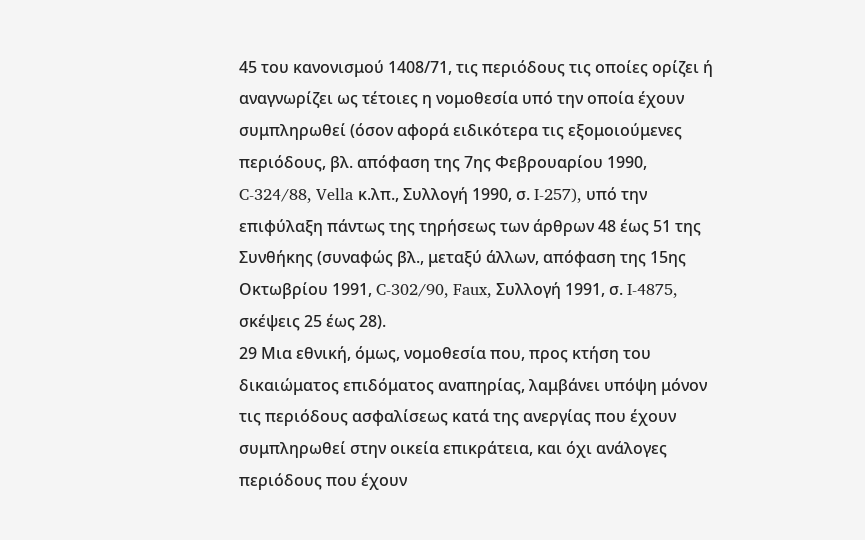45 του κανονισμού 1408/71, τις περιόδους τις οποίες ορίζει ή αναγνωρίζει ως τέτοιες η νομοθεσία υπό την οποία έχουν συμπληρωθεί (όσον αφορά ειδικότερα τις εξομοιούμενες περιόδους, βλ. απόφαση της 7ης Φεβρουαρίου 1990, C-324/88, Vella κ.λπ., Συλλογή 1990, σ. I-257), υπό την επιφύλαξη πάντως της τηρήσεως των άρθρων 48 έως 51 της Συνθήκης (συναφώς βλ., μεταξύ άλλων, απόφαση της 15ης Οκτωβρίου 1991, C-302/90, Faux, Συλλογή 1991, σ. I-4875, σκέψεις 25 έως 28).
29 Μια εθνική, όμως, νομοθεσία που, προς κτήση του δικαιώματος επιδόματος αναπηρίας, λαμβάνει υπόψη μόνον τις περιόδους ασφαλίσεως κατά της ανεργίας που έχουν συμπληρωθεί στην οικεία επικράτεια, και όχι ανάλογες περιόδους που έχουν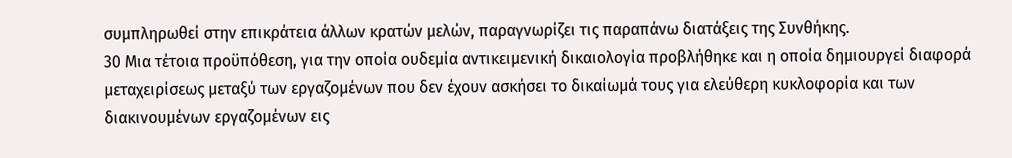συμπληρωθεί στην επικράτεια άλλων κρατών μελών, παραγνωρίζει τις παραπάνω διατάξεις της Συνθήκης.
30 Μια τέτοια προϋπόθεση, για την οποία ουδεμία αντικειμενική δικαιολογία προβλήθηκε και η οποία δημιουργεί διαφορά μεταχειρίσεως μεταξύ των εργαζομένων που δεν έχουν ασκήσει το δικαίωμά τους για ελεύθερη κυκλοφορία και των διακινουμένων εργαζομένων εις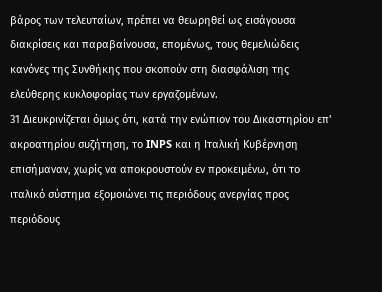βάρος των τελευταίων, πρέπει να θεωρηθεί ως εισάγουσα διακρίσεις και παραβαίνουσα, επομένως, τους θεμελιώδεις κανόνες της Συνθήκης που σκοπούν στη διασφάλιση της ελεύθερης κυκλοφορίας των εργαζομένων.
31 Διευκρινίζεται όμως ότι, κατά την ενώπιον του Δικαστηρίου επ' ακροατηρίου συζήτηση, το INPS και η Ιταλική Κυβέρνηση επισήμαναν, χωρίς να αποκρουστούν εν προκειμένω, ότι το ιταλικό σύστημα εξομοιώνει τις περιόδους ανεργίας προς περιόδους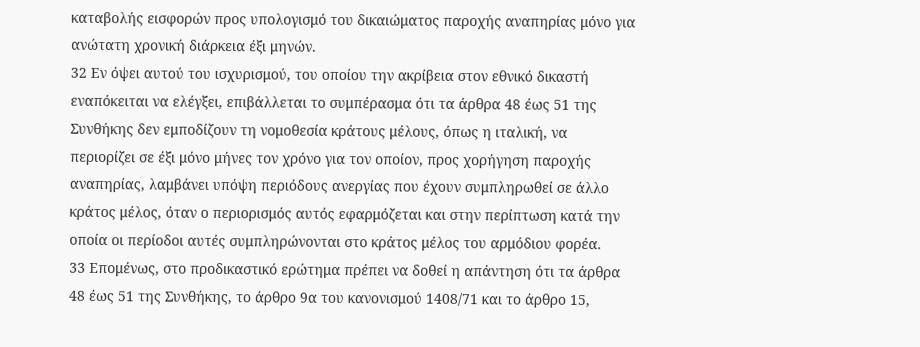καταβολής εισφορών προς υπολογισμό του δικαιώματος παροχής αναπηρίας μόνο για ανώτατη χρονική διάρκεια έξι μηνών.
32 Εν όψει αυτού του ισχυρισμού, του οποίου την ακρίβεια στον εθνικό δικαστή εναπόκειται να ελέγξει, επιβάλλεται το συμπέρασμα ότι τα άρθρα 48 έως 51 της Συνθήκης δεν εμποδίζουν τη νομοθεσία κράτους μέλους, όπως η ιταλική, να περιορίζει σε έξι μόνο μήνες τον χρόνο για τον οποίον, προς χορήγηση παροχής αναπηρίας, λαμβάνει υπόψη περιόδους ανεργίας που έχουν συμπληρωθεί σε άλλο κράτος μέλος, όταν ο περιορισμός αυτός εφαρμόζεται και στην περίπτωση κατά την οποία οι περίοδοι αυτές συμπληρώνονται στο κράτος μέλος του αρμόδιου φορέα.
33 Επομένως, στο προδικαστικό ερώτημα πρέπει να δοθεί η απάντηση ότι τα άρθρα 48 έως 51 της Συνθήκης, το άρθρο 9α του κανονισμού 1408/71 και το άρθρο 15,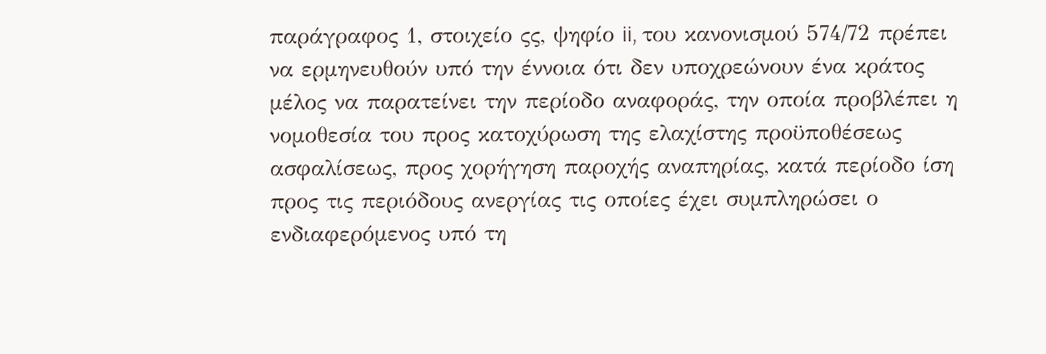παράγραφος 1, στοιχείο ςς, ψηφίο ii, του κανονισμού 574/72 πρέπει να ερμηνευθούν υπό την έννοια ότι δεν υποχρεώνουν ένα κράτος μέλος να παρατείνει την περίοδο αναφοράς, την οποία προβλέπει η νομοθεσία του προς κατοχύρωση της ελαχίστης προϋποθέσεως ασφαλίσεως, προς χορήγηση παροχής αναπηρίας, κατά περίοδο ίση προς τις περιόδους ανεργίας τις οποίες έχει συμπληρώσει ο ενδιαφερόμενος υπό τη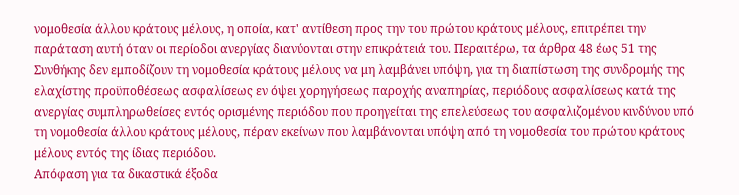νομοθεσία άλλου κράτους μέλους, η οποία, κατ' αντίθεση προς την του πρώτου κράτους μέλους, επιτρέπει την παράταση αυτή όταν οι περίοδοι ανεργίας διανύονται στην επικράτειά του. Περαιτέρω, τα άρθρα 48 έως 51 της Συνθήκης δεν εμποδίζουν τη νομοθεσία κράτους μέλους να μη λαμβάνει υπόψη, για τη διαπίστωση της συνδρομής της ελαχίστης προϋποθέσεως ασφαλίσεως εν όψει χορηγήσεως παροχής αναπηρίας, περιόδους ασφαλίσεως κατά της ανεργίας συμπληρωθείσες εντός ορισμένης περιόδου που προηγείται της επελεύσεως του ασφαλιζομένου κινδύνου υπό τη νομοθεσία άλλου κράτους μέλους, πέραν εκείνων που λαμβάνονται υπόψη από τη νομοθεσία του πρώτου κράτους μέλους εντός της ίδιας περιόδου.
Απόφαση για τα δικαστικά έξοδα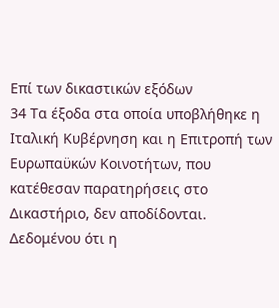Επί των δικαστικών εξόδων
34 Τα έξοδα στα οποία υποβλήθηκε η Ιταλική Κυβέρνηση και η Επιτροπή των Ευρωπαϋκών Κοινοτήτων, που κατέθεσαν παρατηρήσεις στο Δικαστήριο, δεν αποδίδονται. Δεδομένου ότι η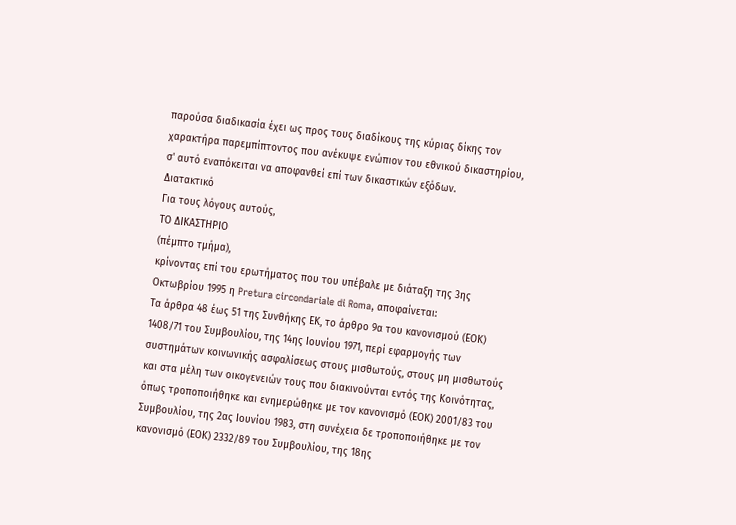παρούσα διαδικασία έχει ως προς τους διαδίκους της κύριας δίκης τον χαρακτήρα παρεμπίπτοντος που ανέκυψε ενώπιον του εθνικού δικαστηρίου, σ' αυτό εναπόκειται να αποφανθεί επί των δικαστικών εξόδων.
Διατακτικό
Για τους λόγους αυτούς,
ΤΟ ΔΙΚΑΣΤΗΡΙΟ
(πέμπτο τμήμα),
κρίνοντας επί του ερωτήματος που του υπέβαλε με διάταξη της 3ης Οκτωβρίου 1995 η Pretura circondariale di Roma, αποφαίνεται:
Τα άρθρα 48 έως 51 της Συνθήκης ΕΚ, το άρθρο 9α του κανονισμού (ΕΟΚ) 1408/71 του Συμβουλίου, της 14ης Ιουνίου 1971, περί εφαρμογής των συστημάτων κοινωνικής ασφαλίσεως στους μισθωτούς, στους μη μισθωτούς και στα μέλη των οικογενειών τους που διακινούνται εντός της Κοινότητας, όπως τροποποιήθηκε και ενημερώθηκε με τον κανονισμό (ΕΟΚ) 2001/83 του Συμβουλίου, της 2ας Ιουνίου 1983, στη συνέχεια δε τροποποιήθηκε με τον κανονισμό (ΕΟΚ) 2332/89 του Συμβουλίου, της 18ης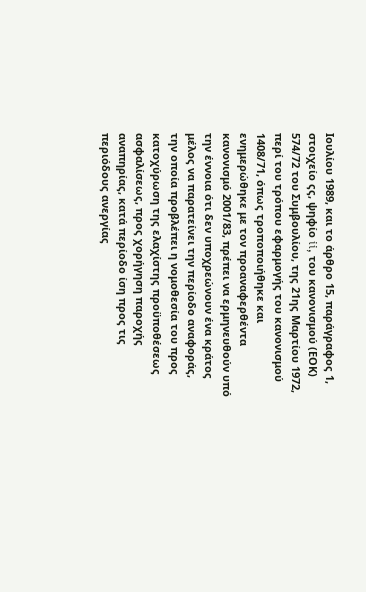Ιουλίου 1989, και το άρθρο 15, παράγραφος 1, στοιχείο ςς, ψηφίο ii, του κανονισμού (ΕΟΚ) 574/72 του Συμβουλίου, της 21ης Μαρτίου 1972, περί του τρόπου εφαρμογής του κανονισμού 1408/71, όπως τροποποιήθηκε και ενημερώθηκε με τον προαναφερθέντα κανονισμό 2001/83, πρέπει να ερμηνευθούν υπό την έννοια ότι δεν υποχρεώνουν ένα κράτος μέλος να παρατείνει την περίοδο αναφοράς, την οποία προβλέπει η νομοθεσία του προς κατοχύρωση της ελαχίστης προϋποθέσεως ασφαλίσεως, προς χορήγηση παροχής αναπηρίας, κατά περίοδο ίση προς τις περιόδους ανεργίας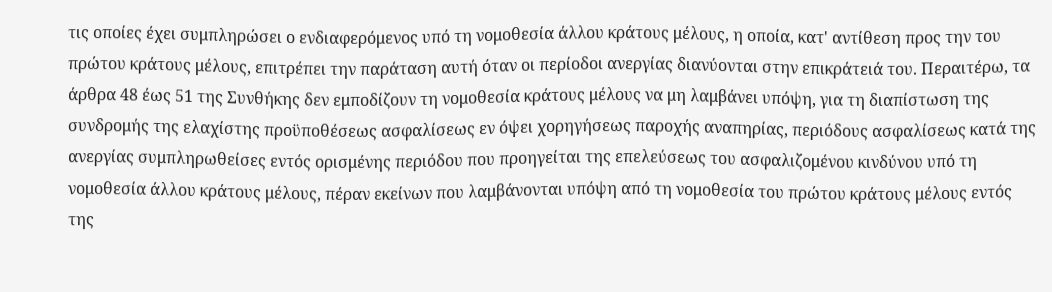τις οποίες έχει συμπληρώσει ο ενδιαφερόμενος υπό τη νομοθεσία άλλου κράτους μέλους, η οποία, κατ' αντίθεση προς την του πρώτου κράτους μέλους, επιτρέπει την παράταση αυτή όταν οι περίοδοι ανεργίας διανύονται στην επικράτειά του. Περαιτέρω, τα άρθρα 48 έως 51 της Συνθήκης δεν εμποδίζουν τη νομοθεσία κράτους μέλους να μη λαμβάνει υπόψη, για τη διαπίστωση της συνδρομής της ελαχίστης προϋποθέσεως ασφαλίσεως εν όψει χορηγήσεως παροχής αναπηρίας, περιόδους ασφαλίσεως κατά της ανεργίας συμπληρωθείσες εντός ορισμένης περιόδου που προηγείται της επελεύσεως του ασφαλιζομένου κινδύνου υπό τη νομοθεσία άλλου κράτους μέλους, πέραν εκείνων που λαμβάνονται υπόψη από τη νομοθεσία του πρώτου κράτους μέλους εντός της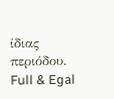ίδιας περιόδου.
Full & Egal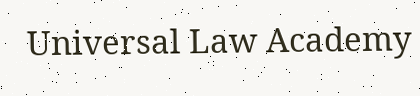Universal Law Academy